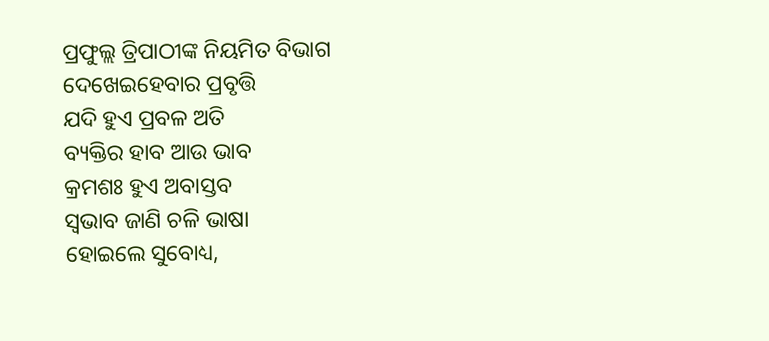ପ୍ରଫୁଲ୍ଲ ତ୍ରିପାଠୀଙ୍କ ନିୟମିତ ବିଭାଗ
ଦେଖେଇହେବାର ପ୍ରବୃତ୍ତି
ଯଦି ହୁଏ ପ୍ରବଳ ଅତି
ବ୍ୟକ୍ତିର ହାବ ଆଉ ଭାବ
କ୍ରମଶଃ ହୁଏ ଅବାସ୍ତବ
ସ୍ବଭାବ ଜାଣି ଚଳି ଭାଷା
ହୋଇଲେ ସୁବୋଧ୍ୟ,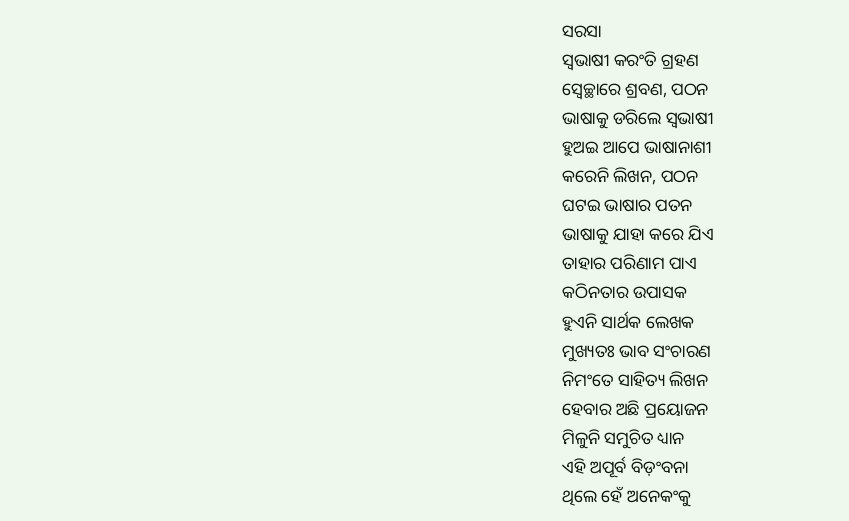ସରସା
ସ୍ବଭାଷୀ କରଂତି ଗ୍ରହଣ
ସ୍ବେଚ୍ଛାରେ ଶ୍ରବଣ, ପଠନ
ଭାଷାକୁ ଡରିଲେ ସ୍ବଭାଷୀ
ହୁଅଇ ଆପେ ଭାଷାନାଶୀ
କରେନି ଲିଖନ, ପଠନ
ଘଟଇ ଭାଷାର ପତନ
ଭାଷାକୁ ଯାହା କରେ ଯିଏ
ତାହାର ପରିଣାମ ପାଏ
କଠିନତାର ଉପାସକ
ହୁଏନି ସାର୍ଥକ ଲେଖକ
ମୁଖ୍ୟତଃ ଭାବ ସଂଚାରଣ
ନିମଂତେ ସାହିତ୍ୟ ଲିଖନ
ହେବାର ଅଛି ପ୍ରୟୋଜନ
ମିଳୁନି ସମୁଚିତ ଧ୍ୟାନ
ଏହି ଅପୂର୍ବ ବିଡ଼ଂବନା
ଥିଲେ ହେଁ ଅନେକଂକୁ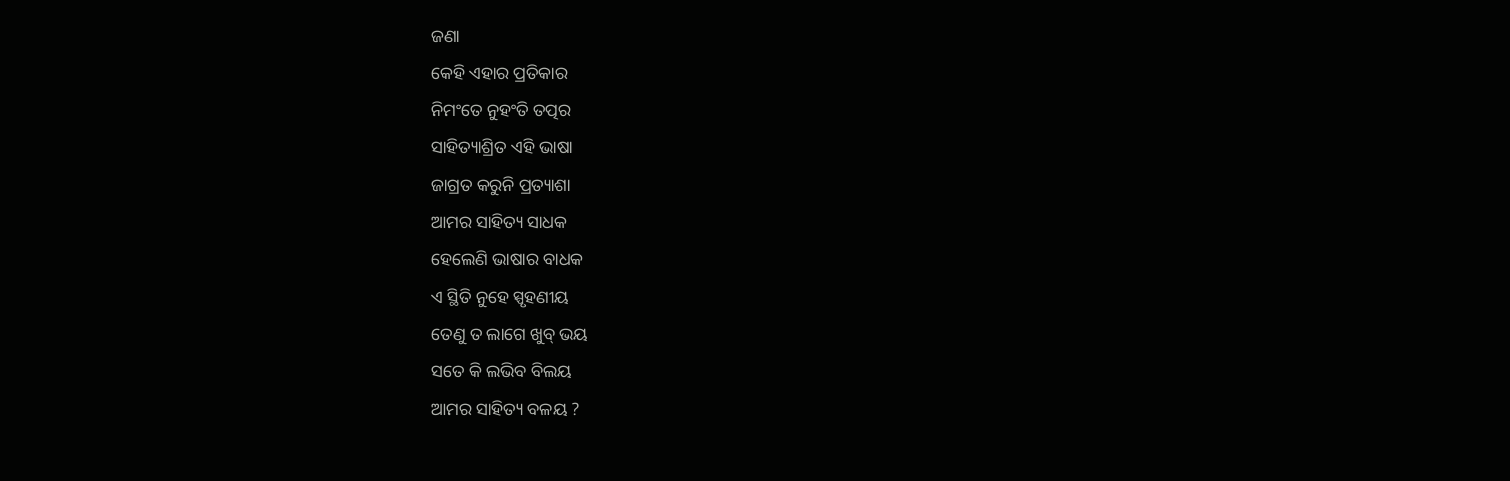ଜଣା
କେହି ଏହାର ପ୍ରତିକାର
ନିମଂତେ ନୁହଂତି ତତ୍ପର
ସାହିତ୍ୟାଶ୍ରିତ ଏହି ଭାଷା
ଜାଗ୍ରତ କରୁନି ପ୍ରତ୍ୟାଶା
ଆମର ସାହିତ୍ୟ ସାଧକ
ହେଲେଣି ଭାଷାର ବାଧକ
ଏ ସ୍ଥିତି ନୁହେ ସ୍ପୃହଣୀୟ
ତେଣୁ ତ ଲାଗେ ଖୁବ୍ ଭୟ
ସତେ କି ଲଭିବ ବିଲୟ
ଆମର ସାହିତ୍ୟ ବଳୟ ?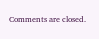Comments are closed.